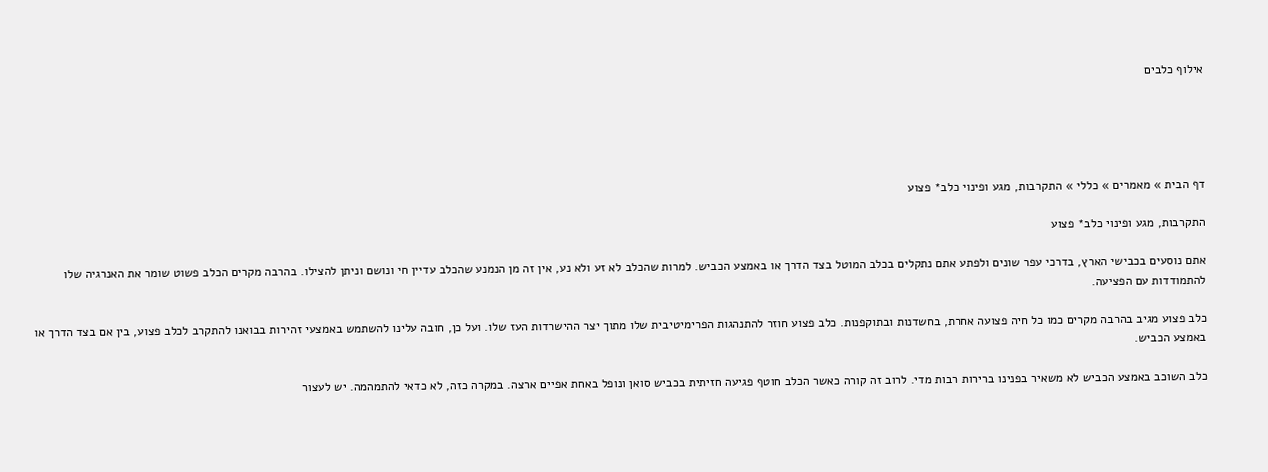אילוף כלבים





דף הבית » מאמרים » כללי » התקרבות, מגע ופינוי כלב* פצוע

התקרבות, מגע ופינוי כלב* פצוע

אתם נוסעים בכבישי הארץ, בדרכי עפר שונים ולפתע אתם נתקלים בכלב המוטל בצד הדרך או באמצע הכביש. למרות שהכלב לא זע ולא נע, אין זה מן הנמנע שהכלב עדיין חי ונושם וניתן להצילו. בהרבה מקרים הכלב פשוט שומר את האנרגיה שלו להתמודדות עם הפציעה.

כלב פצוע מגיב בהרבה מקרים כמו כל חיה פצועה אחרת, בחשדנות ובתוקפנות. כלב פצוע חוזר להתנהגות הפרימיטיבית שלו מתוך יצר ההישרדות העז שלו. ועל כן, חובה עלינו להשתמש באמצעי זהירות בבואנו להתקרב לכלב פצוע, בין אם בצד הדרך או באמצע הכביש.

כלב השוכב באמצע הכביש לא משאיר בפנינו ברירות רבות מדי. לרוב זה קורה כאשר הכלב חוטף פגיעה חזיתית בכביש סואן ונופל באחת אפיים ארצה. במקרה כזה, לא כדאי להתמהמה. יש לעצור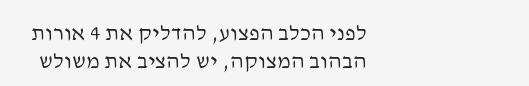לפני הכלב הפצוע, להדליק את 4 אורות הבהוב המצוקה, יש להציב את משולש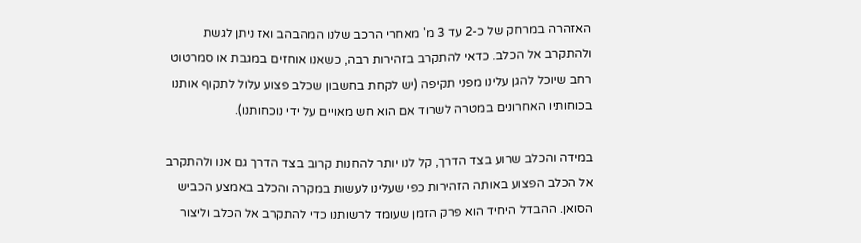האזהרה במרחק של כ-2 עד 3 מ' מאחרי הרכב שלנו המהבהב ואז ניתן לגשת ולהתקרב אל הכלב. כדאי להתקרב בזהירות רבה, כשאנו אוחזים במגבת או סמרטוט רחב שיוכל להגן עלינו מפני תקיפה (יש לקחת בחשבון שכלב פצוע עלול לתקוף אותנו בכוחותיו האחרונים במטרה לשרוד אם הוא חש מאויים על ידי נוכחותנו).

במידה והכלב שרוע בצד הדרך, קל לנו יותר להחנות קרוב בצד הדרך גם אנו ולהתקרב אל הכלב הפצוע באותה הזהירות כפי שעלינו לעשות במקרה והכלב באמצע הכביש הסואן. ההבדל היחיד הוא פרק הזמן שעומד לרשותנו כדי להתקרב אל הכלב וליצור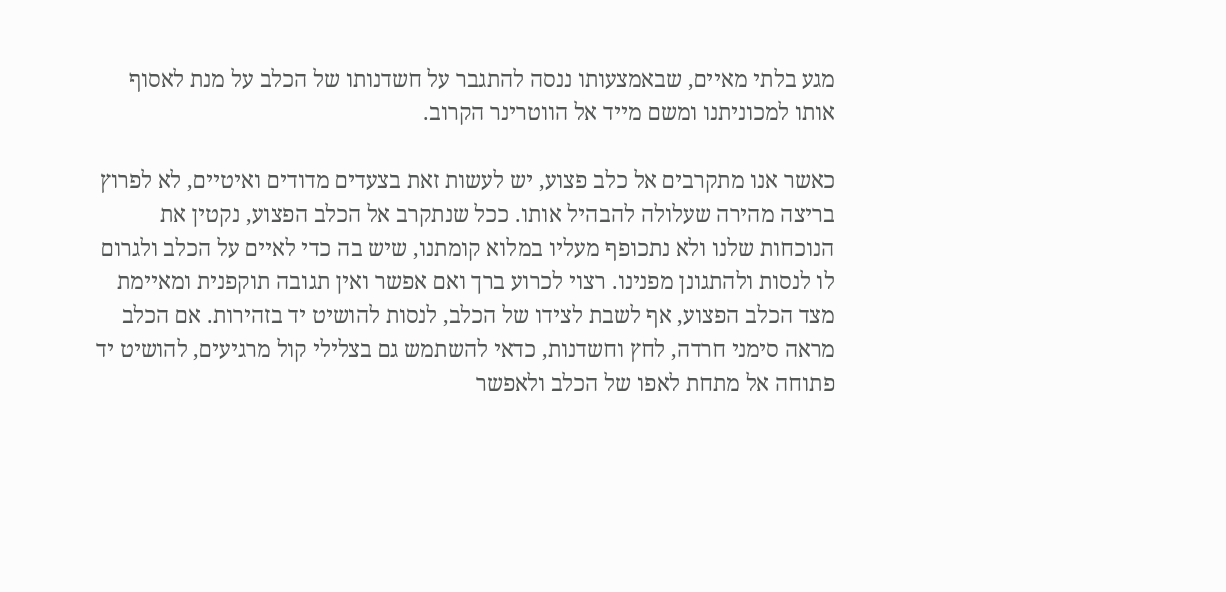מגע בלתי מאיים, שבאמצעותו ננסה להתגבר על חשדנותו של הכלב על מנת לאסוף אותו למכוניתנו ומשם מייד אל הווטרינר הקרוב.

כאשר אנו מתקרבים אל כלב פצוע, יש לעשות זאת בצעדים מדודים ואיטיים, לא לפרוץ בריצה מהירה שעלולה להבהיל אותו. ככל שנתקרב אל הכלב הפצוע, נקטין את הנוכחות שלנו ולא נתכופף מעליו במלוא קומתנו, שיש בה כדי לאיים על הכלב ולגרום לו לנסות ולהתגונן מפנינו. רצוי לכרוע ברך ואם אפשר ואין תגובה תוקפנית ומאיימת מצד הכלב הפצוע, אף לשבת לצידו של הכלב, לנסות להושיט יד בזהירות. אם הכלב מראה סימני חרדה, לחץ וחשדנות, כדאי להשתמש גם בצלילי קול מרגיעים, להושיט יד פתוחה אל מתחת לאפו של הכלב ולאפשר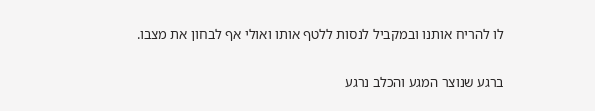לו להריח אותנו ובמקביל לנסות ללטף אותו ואולי אף לבחון את מצבו.

ברגע שנוצר המגע והכלב נרגע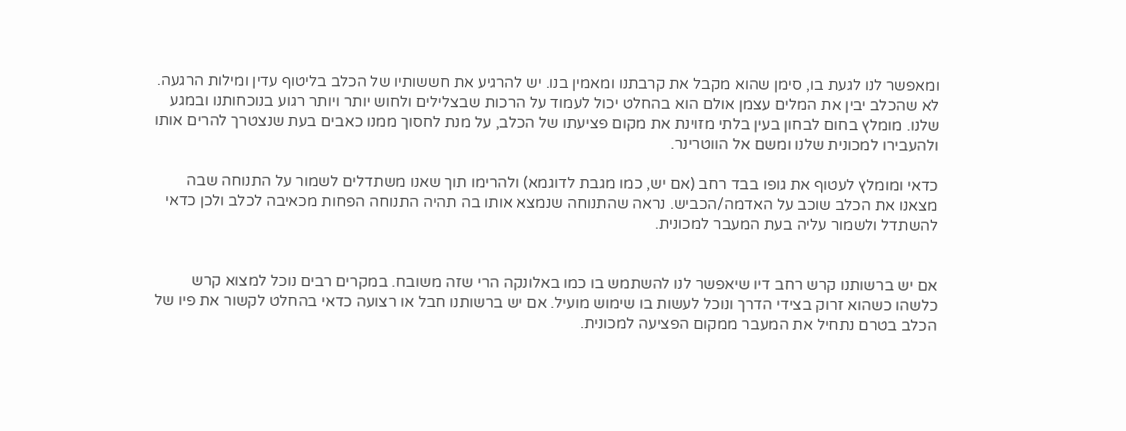ומאפשר לנו לגעת בו, סימן שהוא מקבל את קרבתנו ומאמין בנו. יש להרגיע את חששותיו של הכלב בליטוף עדין ומילות הרגעה. לא שהכלב יבין את המלים עצמן אולם הוא בהחלט יכול לעמוד על הרכות שבצלילים ולחוש יותר ויותר רגוע בנוכחותנו ובמגע שלנו. מומלץ בחום לבחון בעין בלתי מזוינת את מקום פציעתו של הכלב, על מנת לחסוך ממנו כאבים בעת שנצטרך להרים אותו ולהעבירו למכונית שלנו ומשם אל הווטרינר.

כדאי ומומלץ לעטוף את גופו בבד רחב (אם יש, כמו מגבת לדוגמא) ולהרימו תוך שאנו משתדלים לשמור על התנוחה שבה מצאנו את הכלב שוכב על האדמה/הכביש. נראה שהתנוחה שנמצא אותו בה תהיה התנוחה הפחות מכאיבה לכלב ולכן כדאי להשתדל ולשמור עליה בעת המעבר למכונית.


אם יש ברשותנו קרש רחב דיו שיאפשר לנו להשתמש בו כמו באלונקה הרי שזה משובח. במקרים רבים נוכל למצוא קרש כלשהו כשהוא זרוק בצידי הדרך ונוכל לעשות בו שימוש מועיל. אם יש ברשותנו חבל או רצועה כדאי בהחלט לקשור את פיו של הכלב בטרם נתחיל את המעבר ממקום הפציעה למכונית.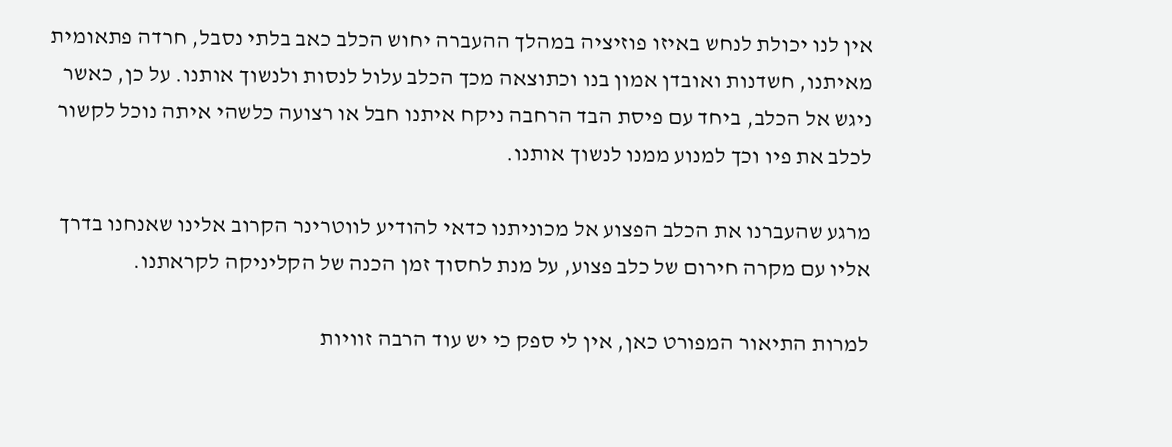אין לנו יכולת לנחש באיזו פוזיציה במהלך ההעברה יחוש הכלב כאב בלתי נסבל, חרדה פתאומית מאיתנו, חשדנות ואובדן אמון בנו וכתוצאה מכך הכלב עלול לנסות ולנשוך אותנו. על כן, כאשר ניגש אל הכלב, ביחד עם פיסת הבד הרחבה ניקח איתנו חבל או רצועה כלשהי איתה נוכל לקשור לכלב את פיו וכך למנוע ממנו לנשוך אותנו.

מרגע שהעברנו את הכלב הפצוע אל מכוניתנו כדאי להודיע לווטרינר הקרוב אלינו שאנחנו בדרך אליו עם מקרה חירום של כלב פצוע, על מנת לחסוך זמן הכנה של הקליניקה לקראתנו.

למרות התיאור המפורט כאן, אין לי ספק כי יש עוד הרבה זוויות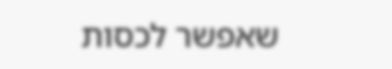שאפשר לכסות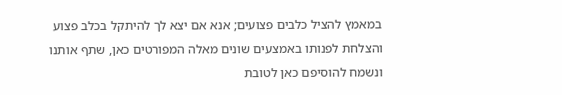במאמץ להציל כלבים פצועים; אנא אם יצא לך להיתקל בכלב פצוע והצלחת לפנותו באמצעים שונים מאלה המפורטים כאן, שתף אותנו ונשמח להוסיפם כאן לטובת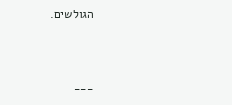הגולשים.


___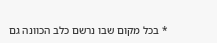* בכל מקום שבו נרשם כלב הכוונה גם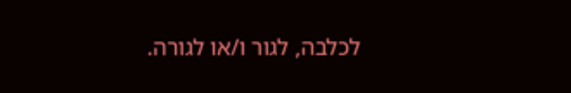לכלבה, לגור ו/או לגורה.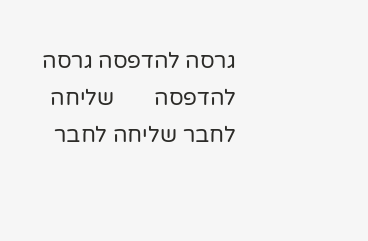גרסה להדפסה גרסה להדפסה       שליחה לחבר שליחה לחבר